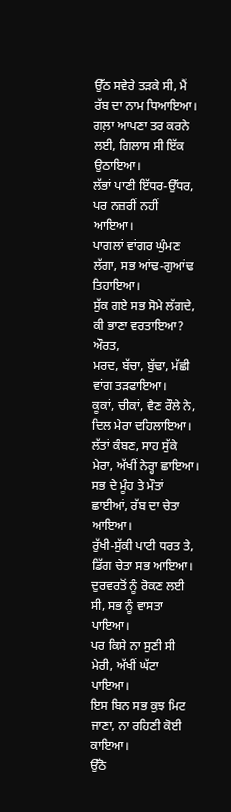ਉੱਠ ਸਵੇਰੇ ਤੜਕੇ ਸੀ, ਮੈਂ ਰੱਬ ਦਾ ਨਾਮ ਧਿਆਇਆ।
ਗਲ਼ਾ ਆਪਣਾ ਤਰ ਕਰਨੇ ਲਈ, ਗਿਲਾਸ ਸੀ ਇੱਕ ਉਠਾਇਆ।
ਲੱਭਾਂ ਪਾਣੀ ਇੱਧਰ-ਉੱਧਰ, ਪਰ ਨਜ਼ਰੀਂ ਨਹੀਂ ਆਇਆ।
ਪਾਗਲਾਂ ਵਾਂਗਰ ਘੁੰਮਣ ਲੱਗਾ, ਸਭ ਆਂਢ-ਗੁਆਂਢ ਤਿਹਾਇਆ।
ਸੁੱਕ ਗਏ ਸਭ ਸੋਮੇ ਲੱਗਦੇ, ਕੀ ਭਾਣਾ ਵਰਤਾਇਆ? ਔਰਤ,
ਮਰਦ, ਬੱਚਾ, ਬੁੱਢਾ, ਮੱਛੀ ਵਾਂਗ ਤੜਫਾਇਆ।
ਕੂਕਾਂ, ਚੀਕਾਂ, ਵੈਣ ਰੌਲੇ ਨੇ, ਦਿਲ ਮੇਰਾ ਦਹਿਲਾਇਆ।
ਲੱਤਾਂ ਕੰਬਣ, ਸਾਹ ਸੁੱਕੇ ਮੇਰਾ, ਅੱਖੀਂ ਨੇਰ੍ਹਾ ਛਾਇਆ।
ਸਭ ਦੇ ਮੂੰਹ ਤੇ ਮੌਤਾਂ ਛਾਈਆਂ, ਰੱਬ ਦਾ ਚੇਤਾ ਆਇਆ।
ਰੁੱਖੀ-ਸੁੱਕੀ ਪਾਟੀ ਧਰਤ ਤੇ, ਡਿੱਗ ਚੇਤਾ ਸਭ ਆਇਆ।
ਦੁਰਵਰਤੋਂ ਨੂੰ ਰੋਕਣ ਲਈ ਸੀ, ਸਭ ਨੂੰ ਵਾਸਤਾ ਪਾਇਆ।
ਪਰ ਕਿਸੇ ਨਾ ਸੁਣੀ ਸੀ ਮੇਰੀ, ਅੱਖੀਂ ਘੱਟਾ ਪਾਇਆ।
ਇਸ ਬਿਨ ਸਭ ਕੁਝ ਮਿਟ ਜਾਣਾ, ਨਾ ਰਹਿਣੀ ਕੋਈ ਕਾਇਆ।
ਉੱਠੋ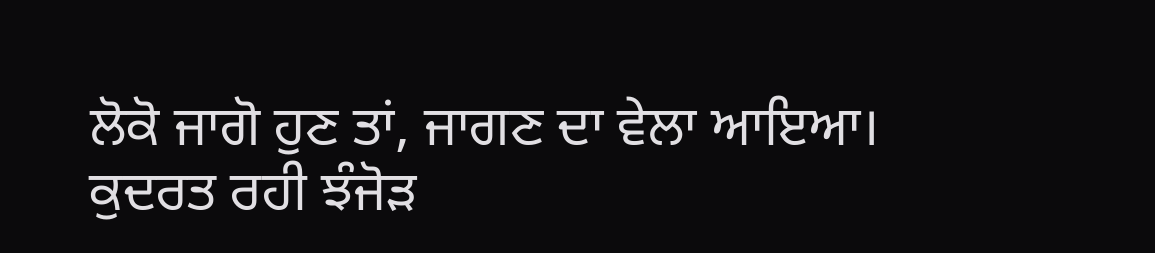ਲੋਕੋ ਜਾਗੋ ਹੁਣ ਤਾਂ, ਜਾਗਣ ਦਾ ਵੇਲਾ ਆਇਆ।
ਕੁਦਰਤ ਰਹੀ ਝੰਜੋੜ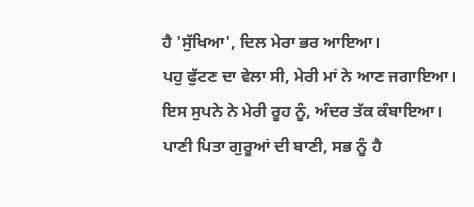ਹੈ 'ਸੁੱਖਿਆ', ਦਿਲ ਮੇਰਾ ਭਰ ਆਇਆ।
ਪਹੁ ਫੁੱਟਣ ਦਾ ਵੇਲਾ ਸੀ, ਮੇਰੀ ਮਾਂ ਨੇ ਆਣ ਜਗਾਇਆ।
ਇਸ ਸੁਪਨੇ ਨੇ ਮੇਰੀ ਰੂਹ ਨੂੰ, ਅੰਦਰ ਤੱਕ ਕੰਬਾਇਆ।
ਪਾਣੀ ਪਿਤਾ ਗੁਰੂਆਂ ਦੀ ਬਾਣੀ, ਸਭ ਨੂੰ ਹੈ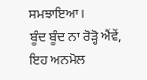ਸਮਝਾਇਆ।
ਬੂੰਦ ਬੂੰਦ ਨਾ ਰੋੜ੍ਹੋ ਐਂਵੇਂ,
ਇਹ ਅਨਮੋਲ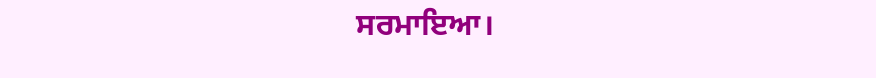ਸਰਮਾਇਆ।